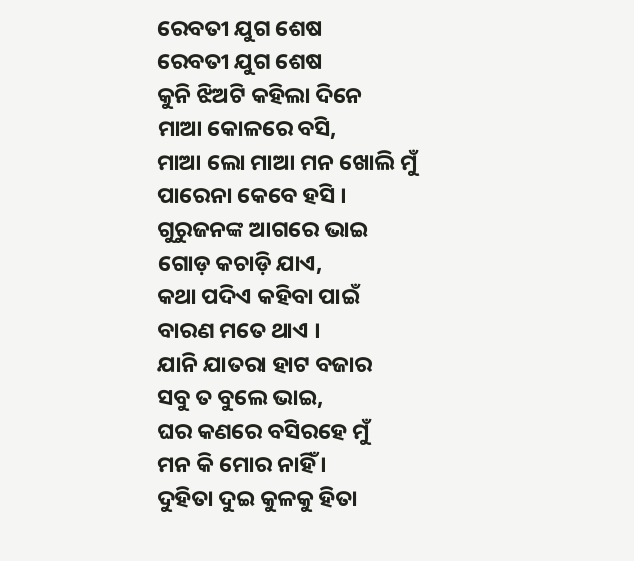ରେବତୀ ଯୁଗ ଶେଷ
ରେବତୀ ଯୁଗ ଶେଷ
କୁନି ଝିଅଟି କହିଲା ଦିନେ
ମାଆ କୋଳରେ ବସି,
ମାଆ ଲୋ ମାଆ ମନ ଖୋଲି ମୁଁ
ପାରେନା କେବେ ହସି ।
ଗୁରୁଜନଙ୍କ ଆଗରେ ଭାଇ
ଗୋଡ଼ କଚାଡ଼ି ଯାଏ,
କଥା ପଦିଏ କହିବା ପାଇଁ
ବାରଣ ମତେ ଥାଏ ।
ଯାନି ଯାତରା ହାଟ ବଜାର
ସବୁ ତ ବୁଲେ ଭାଇ,
ଘର କଣରେ ବସିରହେ ମୁଁ
ମନ କି ମୋର ନାହିଁ ।
ଦୁହିତା ଦୁଇ କୁଳକୁ ହିତା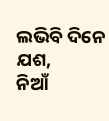ଲଭିବି ଦିନେ ଯଶ,
ନିଆଁ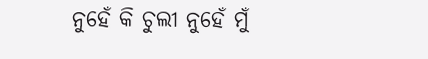ନୁହେଁ କି ଚୁଲୀ ନୁହେଁ ମୁଁ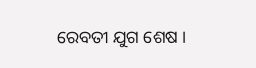ରେବତୀ ଯୁଗ ଶେଷ ।